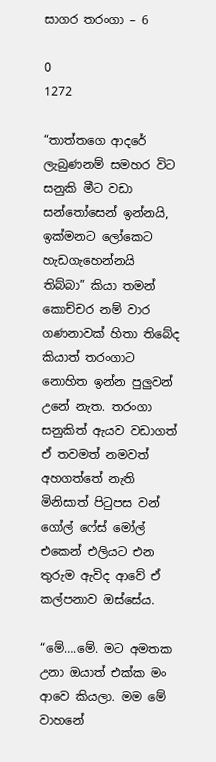සාගර තරංගා – 6

0
1272

“තාත්තගෙ ආදරේ ලැබුණනම් සමහර විට සනුකි මීට වඩා සන්තෝසෙන් ඉන්නයි, ඉක්මනට ලෝකෙට හැඩගැහෙන්නයි තිබ්බා” කියා තමන් කොච්චර නම් වාර ගණනාවක් හිතා තිබේද කියාත් තරංගාට නොහිත ඉන්න පුලුවන් උනේ නැත. තරංගා සනුකිත් ඇයව වඩාගත් ඒ තවමත් නමවත් අහගත්තේ නැති මිනිසාත් පිටුපස වන් ගෝල් ෆේස් මෝල් එකෙන් එලියට එන තුරුම ඇවිද ආවේ ඒ කල්පනාව ඔස්සේය.

“මේ….මේ. මට අමතක උනා ඔයාත් එක්ක මං ආවෙ කියලා. මම මේ වාහනේ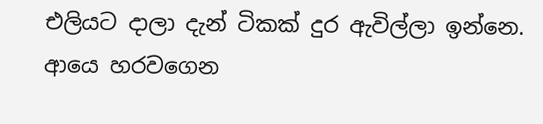එලියට දාලා දැන් ටිකක් දුර ඇවිල්ලා ඉන්නෙ. ආයෙ හරවගෙන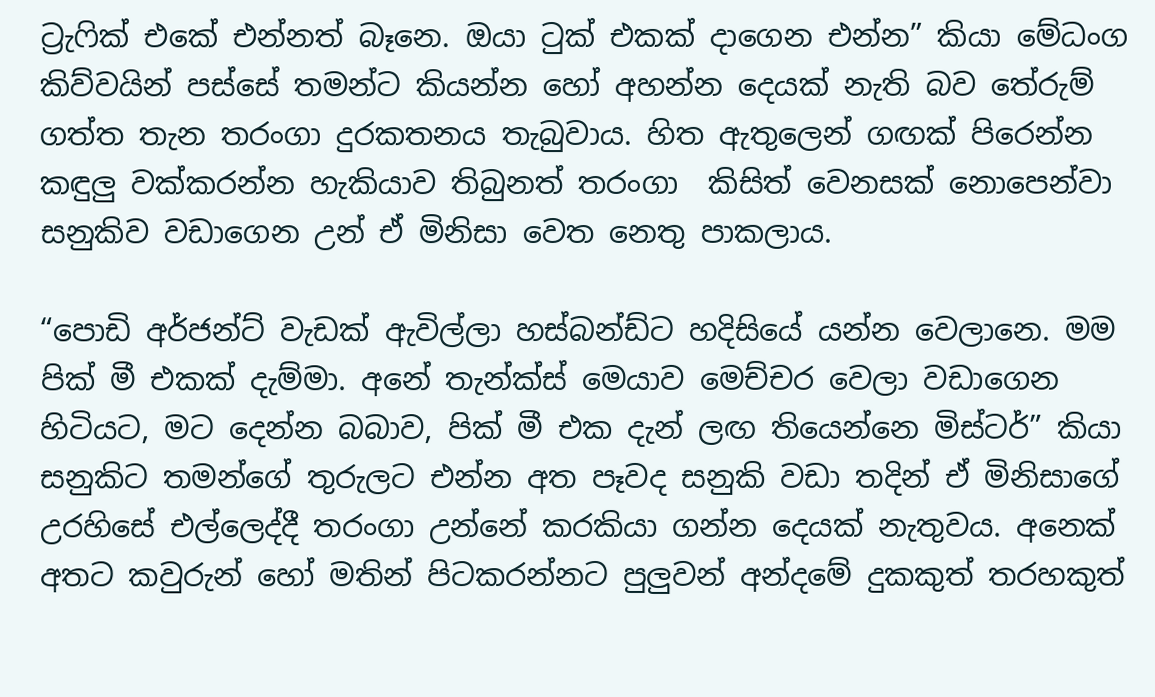ට්‍රැෆික් එකේ එන්නත් බෑනෙ. ඔයා ටුක් එකක් දාගෙන එන්න” කියා මේධංග කිව්වයින් පස්සේ තමන්ට කියන්න හෝ අහන්න දෙයක් නැති බව තේරුම් ගත්ත තැන තරංගා දුරකතනය තැබුවාය. හිත ඇතුලෙන් ගඟක් පිරෙන්න කඳුලු වක්කරන්න හැකියාව තිබුනත් තරංගා  කිසිත් වෙනසක් නොපෙන්වා සනුකිව වඩාගෙන උන් ඒ මිනිසා වෙත නෙතු පාකලාය.

“පොඩි අර්ජන්ට් වැඩක් ඇවිල්ලා හස්බන්ඩ්ට හදිසියේ යන්න වෙලානෙ. මම පික් මී එකක් දැම්මා. අනේ තැන්ක්ස් මෙයාව මෙච්චර වෙලා වඩාගෙන හිටියට, මට දෙන්න බබාව, පික් මී එක දැන් ලඟ තියෙන්නෙ මිස්ටර්” කියා සනුකිට තමන්ගේ තුරුලට එන්න අත පෑවද සනුකි වඩා තදින් ඒ මිනිසාගේ උරහිසේ එල්ලෙද්දී තරංගා උන්නේ කරකියා ගන්න දෙයක් නැතුවය. අනෙක් අතට කවුරුන් හෝ මතින් පිටකරන්නට පුලුවන් අන්දමේ දුකකුත් තරහකුත්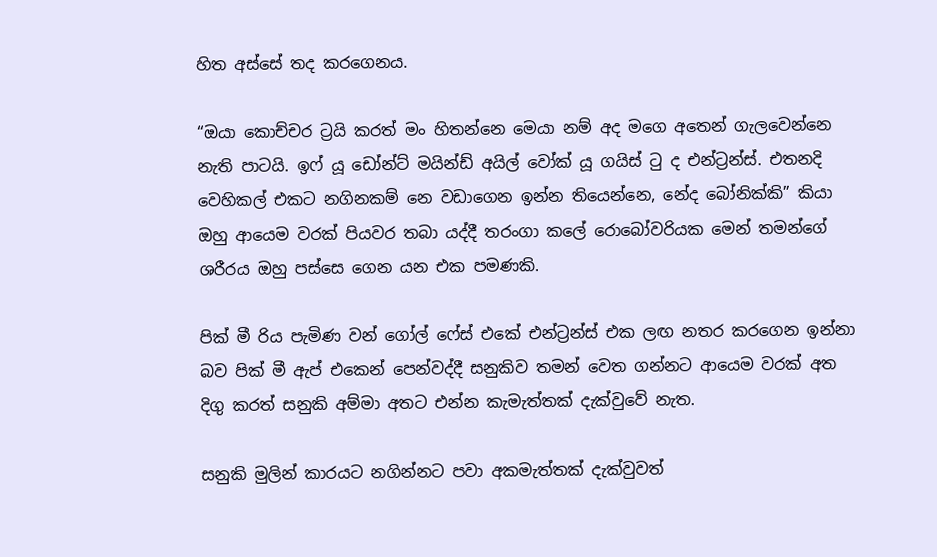හිත අස්සේ තද කරගෙනය.

“ඔයා කොච්චර ට්‍රයි කරත් මං හිතන්නෙ මෙයා නම් අද මගෙ අතෙන් ගැලවෙන්නෙ නැති පාටයි. ඉෆ් යූ ඩෝන්ට් මයින්ඩ් අයිල් වෝක් යූ ගයිස් ටු ද එන්ට්‍රන්ස්. එතනදි වෙහිකල් එකට නගිනකම් නෙ වඩාගෙන ඉන්න තියෙන්නෙ, නේද බෝනික්කි” කියා ඔහු ආයෙම වරක් පියවර තබා යද්දී තරංගා කලේ රොබෝවරියක මෙන් තමන්ගේ ශරීරය ඔහු පස්සෙ ගෙන යන එක පමණකි.

පික් මී රිය පැමිණ වන් ගෝල් ෆේස් එකේ එන්ට්‍රන්ස් එක ලඟ නතර කරගෙන ඉන්නා බව පික් මී ඇප් එකෙන් පෙන්වද්දී සනුකිව තමන් වෙත ගන්නට ආයෙම වරක් අත දිගු කරත් සනුකි අම්මා අතට එන්න කැමැත්තක් දැක්වුවේ නැත.

සනුකි මුලින් කාරයට නගින්නට පවා අකමැත්තක් දැක්වුවත්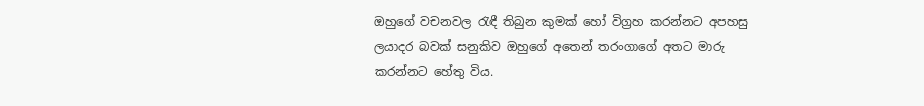ඔහුගේ වචනවල රැඳී තිබුන කුමක් හෝ විග්‍රහ කරන්නට අපහසු ලයාදර බවක් සනුකිව ඔහුගේ අතෙන් තරංගාගේ අතට මාරු කරන්නට හේතු විය.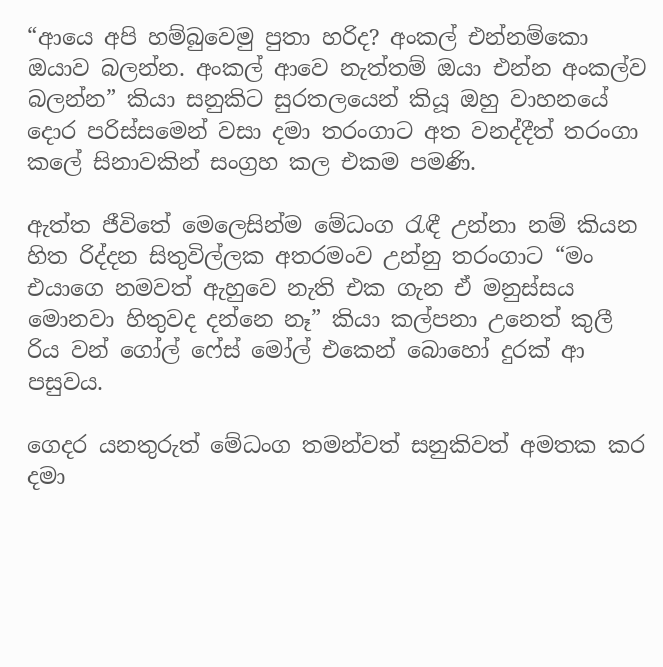“ආයෙ අපි හම්බුවෙමු පුතා හරිද? අංකල් එන්නම්කො ඔයාව බලන්න. අංකල් ආවෙ නැත්තම් ඔයා එන්න අංකල්ව බලන්න” කියා සනුකිට සුරතලයෙන් කියූ ඔහු වාහනයේ දොර පරිස්සමෙන් වසා දමා තරංගාට අත වනද්දීත් තරංගා කලේ සිනාවකින් සංග්‍රහ කල එකම පමණි.

ඇත්ත ජීවිතේ මෙලෙසින්ම මේධංග රැඳී උන්නා නම් කියන හිත රිද්දන සිතුවිල්ලක අතරමංව උන්නු තරංගාට “මං එයාගෙ නමවත් ඇහුවෙ නැති එක ගැන ඒ මනුස්සය මොනවා හිතුවද දන්නෙ නෑ” කියා කල්පනා උනෙත් කුලී රිය වන් ගෝල් ෆේස් මෝල් එකෙන් බොහෝ දුරක් ආ පසුවය.

ගෙදර යනතුරුත් මේධංග තමන්වත් සනුකිවත් අමතක කර දමා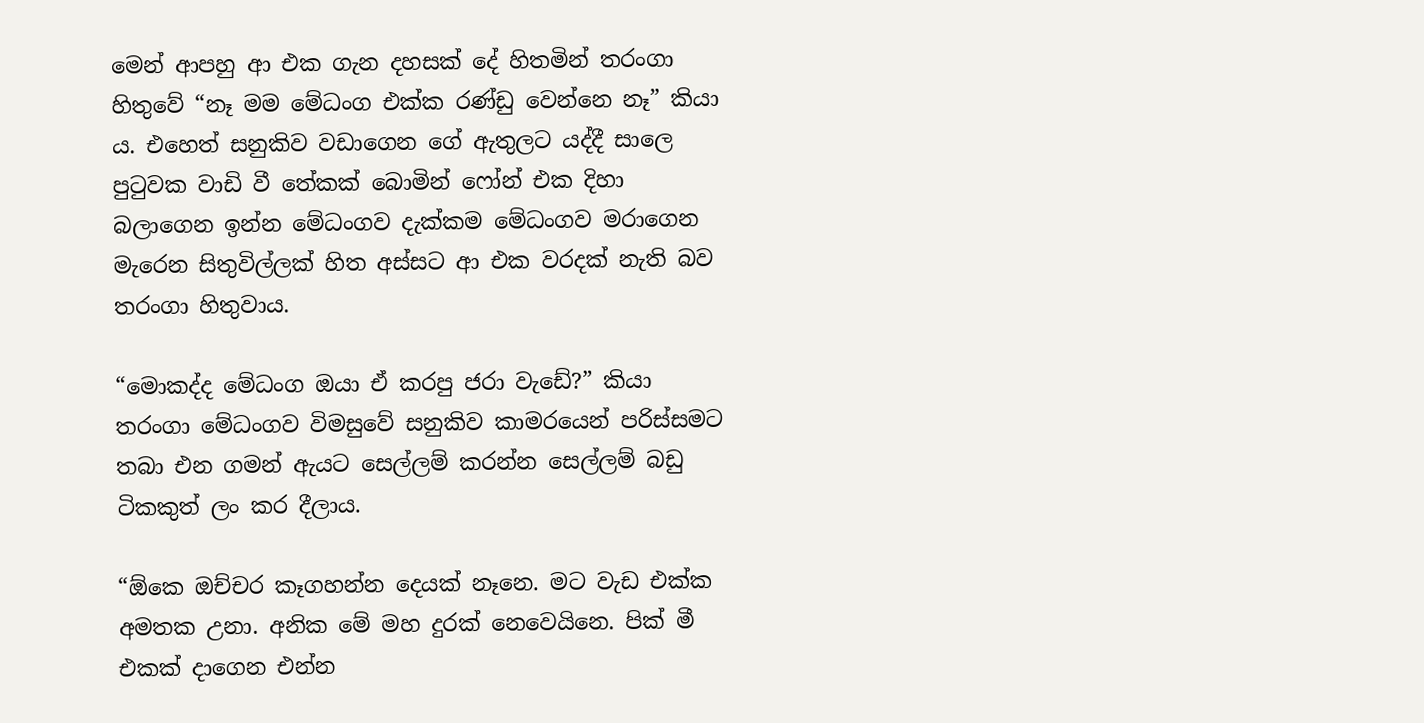මෙන් ආපහු ආ එක ගැන දහසක් දේ හිතමින් තරංගා හිතුවේ “නෑ මම මේධංග එක්ක රණ්ඩු වෙන්නෙ නෑ” කියා ය. එහෙත් සනුකිව වඩාගෙන ගේ ඇතුලට යද්දී සාලෙ පුටුවක වාඩි වී තේකක් බොමින් ෆෝන් එක දිහා බලාගෙන ඉන්න මේධංගව දැක්කම මේධංගව මරාගෙන මැරෙන සිතුවිල්ලක් හිත අස්සට ආ එක වරදක් නැති බව තරංගා හිතුවාය.

“මොකද්ද මේධංග ඔයා ඒ කරපු ජරා වැඩේ?” කියා තරංගා මේධංගව විමසුවේ සනුකිව කාමරයෙන් පරිස්සමට තබා එන ගමන් ඇයට සෙල්ලම් කරන්න සෙල්ලම් බඩු ටිකකුත් ලං කර දීලාය.

“ඕකෙ ඔච්චර කෑගහන්න දෙයක් නෑනෙ. මට වැඩ එක්ක අමතක උනා. අනික මේ මහ දුරක් නෙවෙයිනෙ. පික් මී එකක් දාගෙන එන්න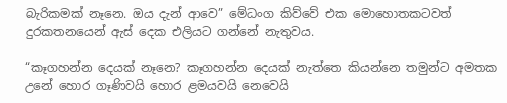බැරිකමක් නෑනෙ. ඔය දැන් ආවෙ” මේධංග කිව්වේ එක මොහොතකටවත් දුරකතනයෙන් ඇස් දෙක එලියට ගන්නේ නැතුවය.

“කෑගහන්න දෙයක් නෑනෙ? කෑගහන්න දෙයක් නැත්තෙ කියන්නෙ තමුන්ට අමතක උනේ හොර ගෑණිවයි හොර ළමයවයි නෙවෙයි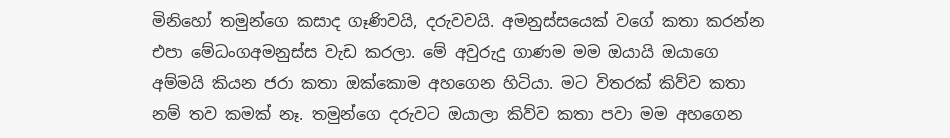මිනිහෝ තමුන්ගෙ කසාද ගෑණිවයි, දරුවවයි. අමනුස්සයෙක් වගේ කතා කරන්න එපා මේධංගඅමනුස්ස වැඩ කරලා. මේ අවුරුදු ගාණම මම ඔයායි ඔයාගෙ අම්මයි කියන ජරා කතා ඔක්කොම අහගෙන හිටියා. මට විතරක් කිව්ව කතා නම් තව කමක් නෑ. තමුන්ගෙ දරුවට ඔයාලා කිව්ව කතා පවා මම අහගෙන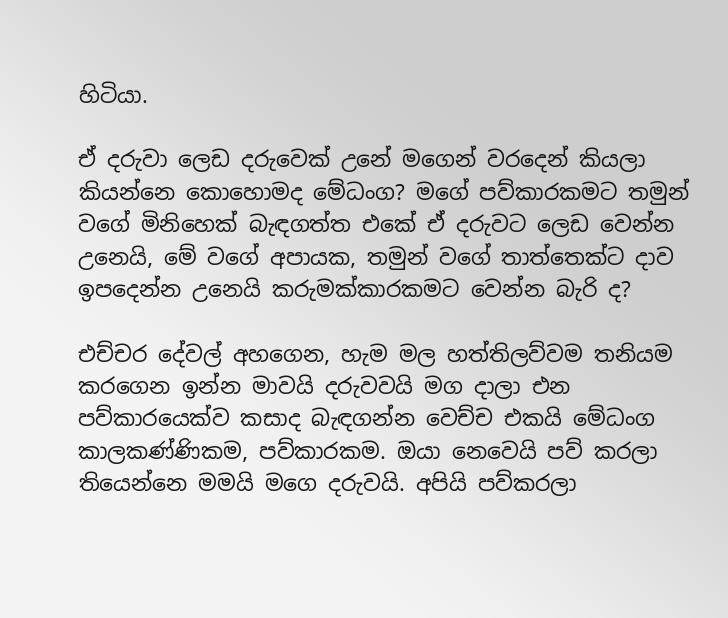හිටියා.

ඒ දරුවා ලෙඩ දරුවෙක් උනේ මගෙන් වරදෙන් කියලා කියන්නෙ කොහොමද මේධංග? මගේ පව්කාරකමට තමුන් වගේ මිනිහෙක් බැඳගත්ත එකේ ඒ දරුවට ලෙඩ වෙන්න උනෙයි, මේ වගේ අපායක, තමුන් වගේ තාත්තෙක්ට දාව ඉපදෙන්න උනෙයි කරුමක්කාරකමට වෙන්න බැරි ද?

එච්චර දේවල් අහගෙන, හැම මල හත්තිලව්වම තනියම කරගෙන ඉන්න මාවයි දරුවවයි මග දාලා එන පව්කාරයෙක්ව කසාද බැඳගන්න වෙච්ච එකයි මේධංග කාලකණ්ණිකම, පව්කාරකම. ඔයා නෙවෙයි පව් කරලා තියෙන්නෙ මමයි මගෙ දරුවයි. අපියි පව්කරලා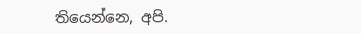තියෙන්නෙ, අපි.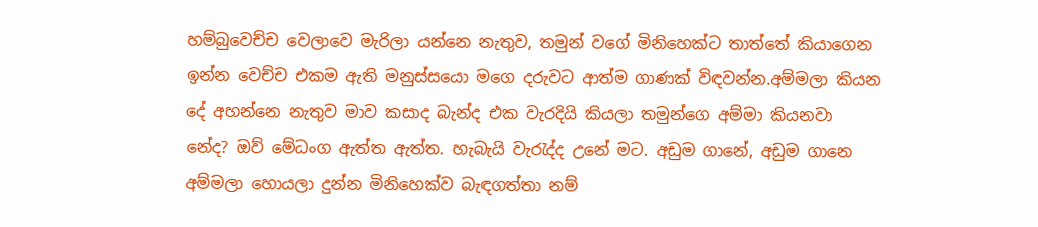හම්බුවෙච්ච වෙලාවෙ මැරිලා යන්නෙ නැතුව, තමුන් වගේ මිනිහෙක්ට තාත්තේ කියාගෙන ඉන්න වෙච්ච එකම ඇති මනුස්සයො මගෙ දරුවට ආත්ම ගාණක් විඳවන්න.අම්මලා කියන දේ අහන්නෙ නැතුව මාව කසාද බැන්ද එක වැරදියි කියලා තමුන්ගෙ අම්මා කියනවා නේද? ඔව් මේධංග ඇත්ත ඇත්ත. හැබැයි වැරැද්ද උනේ මට. අඩුම ගානේ, අඩුම ගානෙ අම්මලා හොයලා දුන්න මිනිහෙක්ව බැඳගත්තා නම්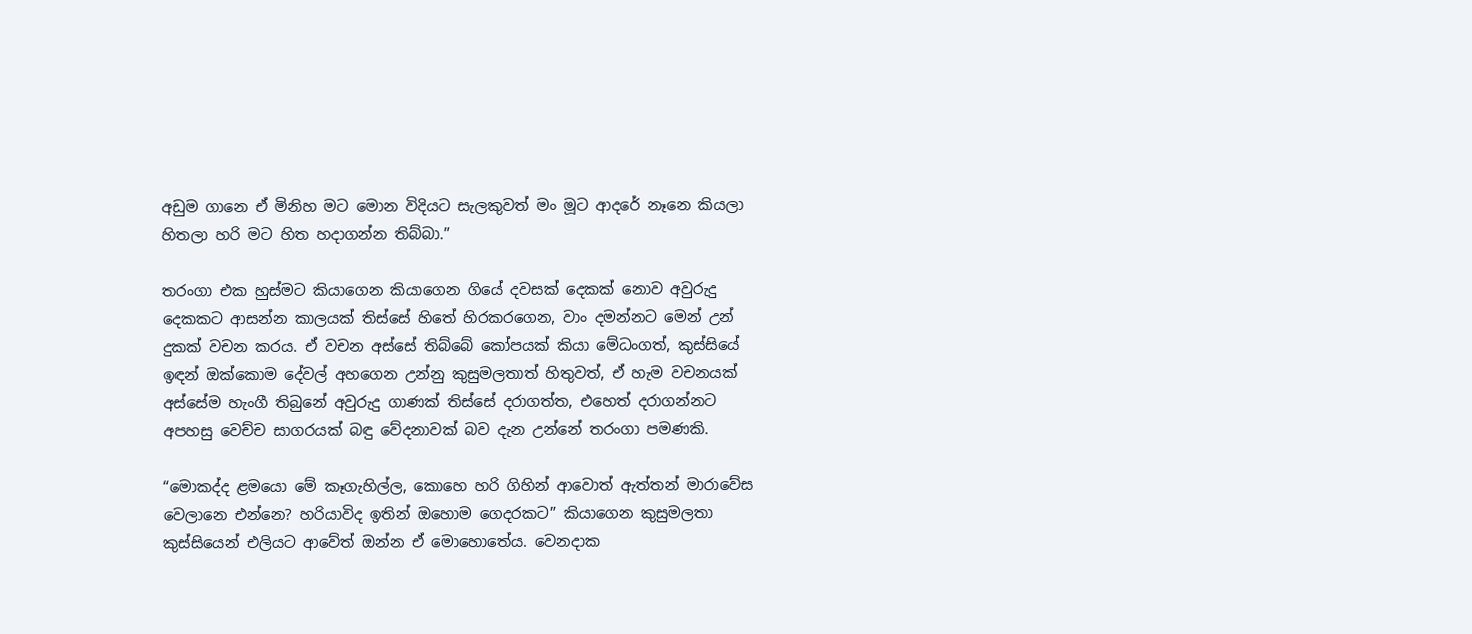අඩුම ගානෙ ඒ මිනිහ මට මොන විදියට සැලකුවත් මං මූට ආදරේ නෑනෙ කියලා හිතලා හරි මට හිත හදාගන්න තිබ්බා.”

තරංගා එක හුස්මට කියාගෙන කියාගෙන ගියේ දවසක් දෙකක් නොව අවුරුදු දෙකකට ආසන්න කාලයක් තිස්සේ හිතේ හිරකරගෙන, වාං දමන්නට මෙන් උන් දුකක් වචන කරය. ඒ වචන අස්සේ තිබ්බේ කෝපයක් කියා මේධංගත්, කුස්සියේ ඉඳන් ඔක්කොම දේවල් අහගෙන උන්නු කුසුමලතාත් හිතුවත්, ඒ හැම වචනයක් අස්සේම හැංගී තිබුනේ අවුරුදු ගාණක් තිස්සේ දරාගත්ත, එහෙත් දරාගන්නට අපහසු වෙච්ච සාගරයක් බඳු වේදනාවක් බව දැන උන්නේ තරංගා පමණකි.

“මොකද්ද ළමයො මේ කෑගැහිල්ල, කොහෙ හරි ගිහින් ආවොත් ඇත්තන් මාරාවේස වෙලානෙ එන්නෙ? හරියාවිද ඉතින් ඔහොම ගෙදරකට” කියාගෙන කුසුමලතා කුස්සියෙන් එලියට ආවේත් ඔන්න ඒ මොහොතේය. වෙනදාක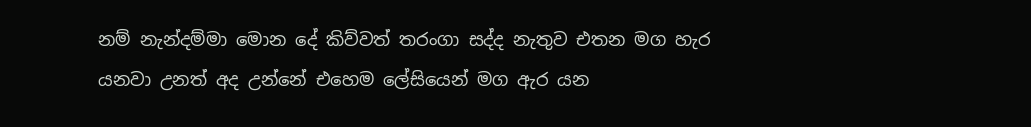නම් නැන්දම්මා මොන දේ කිව්වත් තරංගා සද්ද නැතුව එතන මග හැර යනවා උනත් අද උන්නේ එහෙම ලේසියෙන් මග ඇර යන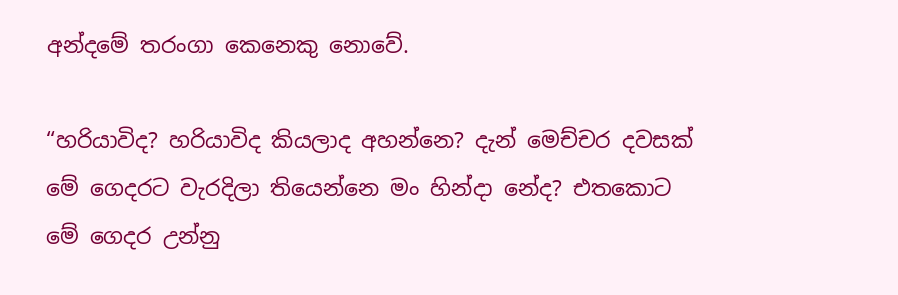අන්දමේ තරංගා කෙනෙකු නොවේ.

“හරියාවිද? හරියාවිද කියලාද අහන්නෙ? දැන් මෙච්චර දවසක් මේ ගෙදරට වැරදිලා තියෙන්නෙ මං හින්දා නේද? එතකොට මේ ගෙදර උන්නු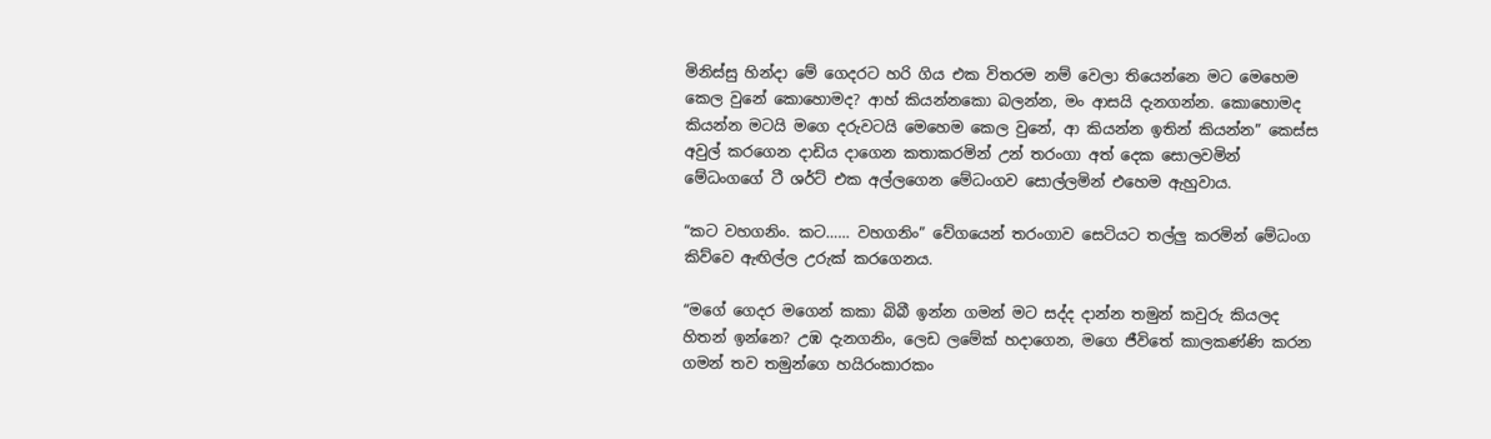මිනිස්සු හින්දා මේ ගෙදරට හරි ගිය එක විතරම නම් වෙලා තියෙන්නෙ මට මෙහෙම කෙල වුනේ කොහොමද? ආහ් කියන්නකො බලන්න, මං ආසයි දැනගන්න. කොහොමද කියන්න මටයි මගෙ දරුවටයි මෙහෙම කෙල වුනේ, ආ කියන්න ඉතින් කියන්න” කෙස්ස අවුල් කරගෙන දාඩිය දාගෙන කතාකරමින් උන් තරංගා අත් දෙක සොලවමින් මේධංගගේ ටී ශර්ට් එක අල්ලගෙන මේධංගව සොල්ලමින් එහෙම ඇහුවාය.

“කට වහගනිං. කට…… වහගනිං” වේගයෙන් තරංගාව සෙටියට තල්ලු කරමින් මේධංග කිව්වෙ ඇඟිල්ල උරුක් කරගෙනය.

“මගේ ගෙදර මගෙන් කකා බිබී ඉන්න ගමන් මට සද්ද දාන්න තමුන් කවුරු කියලද හිතන් ඉන්නෙ? උඹ දැනගනිං, ලෙඩ ලමේක් හදාගෙන, මගෙ ජීවිතේ කාලකණ්ණි කරන ගමන් තව තමුන්ගෙ හයිරංකාරකං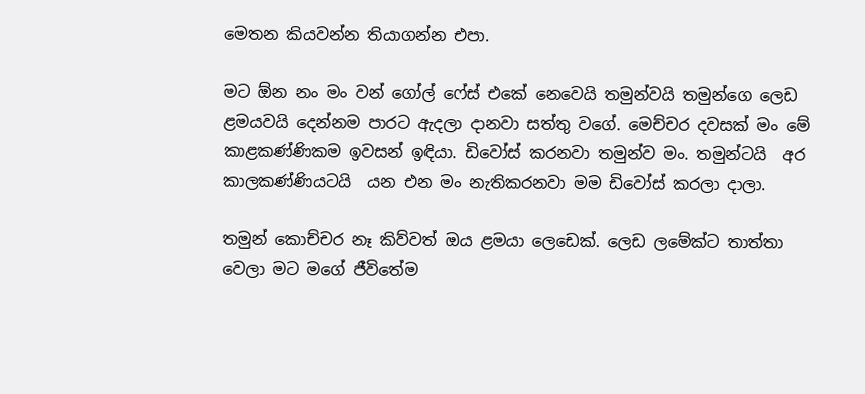මෙතන කියවන්න තියාගන්න එපා.

මට ඕන නං මං වන් ගෝල් ෆේස් එකේ නෙවෙයි තමුන්වයි තමුන්ගෙ ලෙඩ ළමයවයි දෙන්නම පාරට ඇදලා දානවා සත්තු වගේ. මෙච්චර දවසක් මං මේ කාළකණ්ණිකම ඉවසන් ඉඳියා. ඩිවෝස් කරනවා තමුන්ව මං. තමුන්ටයි  අර කාලකණ්ණියටයි  යන එන මං නැතිකරනවා මම ඩිවෝස් කරලා දාලා.

තමුන් කොච්චර නෑ කිව්වත් ඔය ළමයා ලෙඩෙක්. ලෙඩ ලමේක්ට තාත්තා වෙලා මට මගේ ජීවිතේම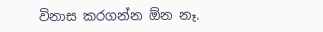විනාස කරගන්න ඕන නෑ.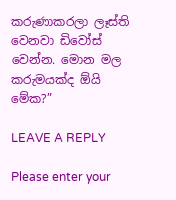කරුණාකරලා ලෑස්ති වෙනවා ඩිවෝස් වෙන්න. මොන මල කරුමයක්ද ඕයි මේක?”

LEAVE A REPLY

Please enter your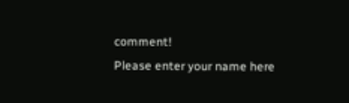comment!
Please enter your name here